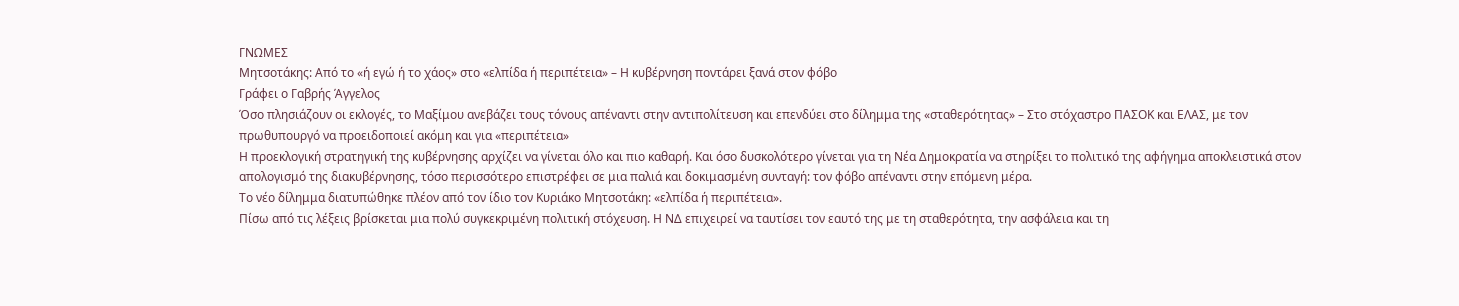ΓΝΩΜΕΣ
Μητσοτάκης: Από το «ή εγώ ή το χάος» στο «ελπίδα ή περιπέτεια» – Η κυβέρνηση ποντάρει ξανά στον φόβο
Γράφει ο Γαβρής Άγγελος
Όσο πλησιάζουν οι εκλογές, το Μαξίμου ανεβάζει τους τόνους απέναντι στην αντιπολίτευση και επενδύει στο δίλημμα της «σταθερότητας» – Στο στόχαστρο ΠΑΣΟΚ και ΕΛΑΣ, με τον πρωθυπουργό να προειδοποιεί ακόμη και για «περιπέτεια»
Η προεκλογική στρατηγική της κυβέρνησης αρχίζει να γίνεται όλο και πιο καθαρή. Και όσο δυσκολότερο γίνεται για τη Νέα Δημοκρατία να στηρίξει το πολιτικό της αφήγημα αποκλειστικά στον απολογισμό της διακυβέρνησης, τόσο περισσότερο επιστρέφει σε μια παλιά και δοκιμασμένη συνταγή: τον φόβο απέναντι στην επόμενη μέρα.
Το νέο δίλημμα διατυπώθηκε πλέον από τον ίδιο τον Κυριάκο Μητσοτάκη: «ελπίδα ή περιπέτεια».
Πίσω από τις λέξεις βρίσκεται μια πολύ συγκεκριμένη πολιτική στόχευση. Η ΝΔ επιχειρεί να ταυτίσει τον εαυτό της με τη σταθερότητα, την ασφάλεια και τη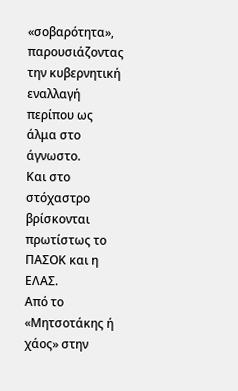«σοβαρότητα», παρουσιάζοντας την κυβερνητική εναλλαγή περίπου ως άλμα στο άγνωστο.
Και στο στόχαστρο βρίσκονται πρωτίστως το ΠΑΣΟΚ και η ΕΛΑΣ.
Από το «Μητσοτάκης ή χάος» στην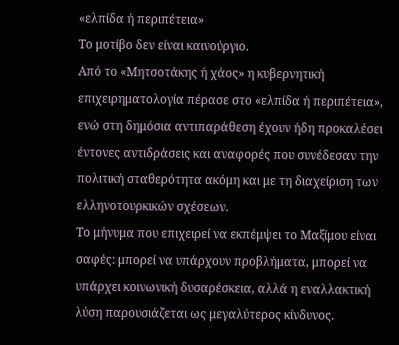«ελπίδα ή περιπέτεια»
Το μοτίβο δεν είναι καινούργιο.
Από το «Μητσοτάκης ή χάος» η κυβερνητική επιχειρηματολογία πέρασε στο «ελπίδα ή περιπέτεια», ενώ στη δημόσια αντιπαράθεση έχουν ήδη προκαλέσει έντονες αντιδράσεις και αναφορές που συνέδεσαν την πολιτική σταθερότητα ακόμη και με τη διαχείριση των ελληνοτουρκικών σχέσεων.
Το μήνυμα που επιχειρεί να εκπέμψει το Μαξίμου είναι σαφές: μπορεί να υπάρχουν προβλήματα, μπορεί να υπάρχει κοινωνική δυσαρέσκεια, αλλά η εναλλακτική λύση παρουσιάζεται ως μεγαλύτερος κίνδυνος.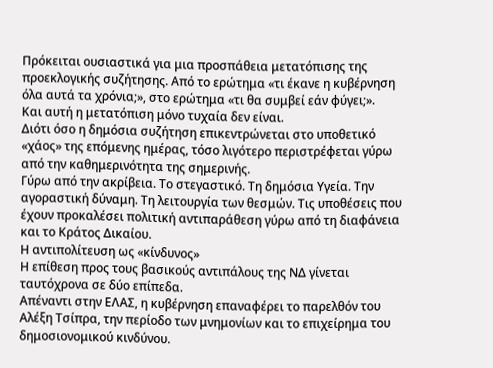Πρόκειται ουσιαστικά για μια προσπάθεια μετατόπισης της προεκλογικής συζήτησης. Από το ερώτημα «τι έκανε η κυβέρνηση όλα αυτά τα χρόνια;», στο ερώτημα «τι θα συμβεί εάν φύγει;».
Και αυτή η μετατόπιση μόνο τυχαία δεν είναι.
Διότι όσο η δημόσια συζήτηση επικεντρώνεται στο υποθετικό «χάος» της επόμενης ημέρας, τόσο λιγότερο περιστρέφεται γύρω από την καθημερινότητα της σημερινής.
Γύρω από την ακρίβεια. Το στεγαστικό. Τη δημόσια Υγεία. Την αγοραστική δύναμη. Τη λειτουργία των θεσμών. Τις υποθέσεις που έχουν προκαλέσει πολιτική αντιπαράθεση γύρω από τη διαφάνεια και το Κράτος Δικαίου.
Η αντιπολίτευση ως «κίνδυνος»
Η επίθεση προς τους βασικούς αντιπάλους της ΝΔ γίνεται ταυτόχρονα σε δύο επίπεδα.
Απέναντι στην ΕΛΑΣ, η κυβέρνηση επαναφέρει το παρελθόν του Αλέξη Τσίπρα, την περίοδο των μνημονίων και το επιχείρημα του δημοσιονομικού κινδύνου.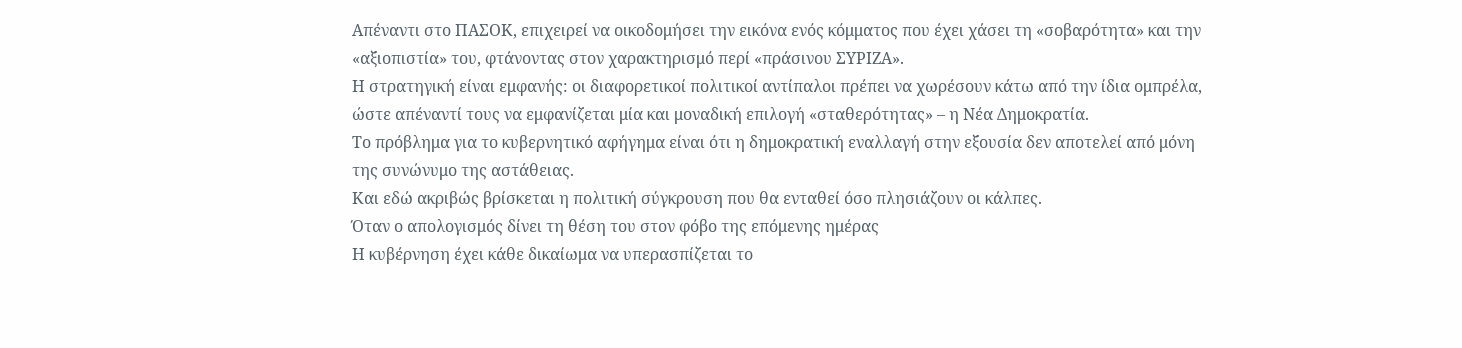Απέναντι στο ΠΑΣΟΚ, επιχειρεί να οικοδομήσει την εικόνα ενός κόμματος που έχει χάσει τη «σοβαρότητα» και την «αξιοπιστία» του, φτάνοντας στον χαρακτηρισμό περί «πράσινου ΣΥΡΙΖΑ».
Η στρατηγική είναι εμφανής: οι διαφορετικοί πολιτικοί αντίπαλοι πρέπει να χωρέσουν κάτω από την ίδια ομπρέλα, ώστε απέναντί τους να εμφανίζεται μία και μοναδική επιλογή «σταθερότητας» – η Νέα Δημοκρατία.
Το πρόβλημα για το κυβερνητικό αφήγημα είναι ότι η δημοκρατική εναλλαγή στην εξουσία δεν αποτελεί από μόνη της συνώνυμο της αστάθειας.
Και εδώ ακριβώς βρίσκεται η πολιτική σύγκρουση που θα ενταθεί όσο πλησιάζουν οι κάλπες.
Όταν ο απολογισμός δίνει τη θέση του στον φόβο της επόμενης ημέρας
Η κυβέρνηση έχει κάθε δικαίωμα να υπερασπίζεται το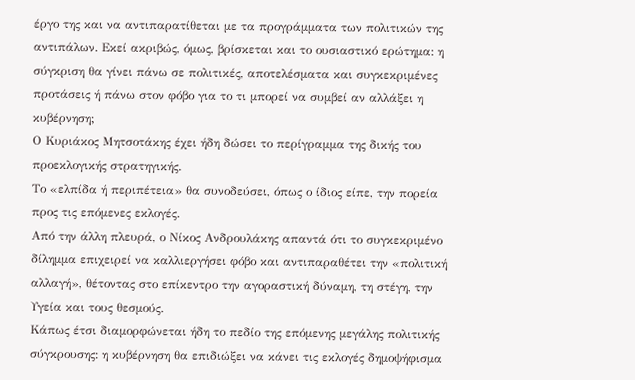έργο της και να αντιπαρατίθεται με τα προγράμματα των πολιτικών της αντιπάλων. Εκεί ακριβώς, όμως, βρίσκεται και το ουσιαστικό ερώτημα: η σύγκριση θα γίνει πάνω σε πολιτικές, αποτελέσματα και συγκεκριμένες προτάσεις ή πάνω στον φόβο για το τι μπορεί να συμβεί αν αλλάξει η κυβέρνηση;
Ο Κυριάκος Μητσοτάκης έχει ήδη δώσει το περίγραμμα της δικής του προεκλογικής στρατηγικής.
Το «ελπίδα ή περιπέτεια» θα συνοδεύσει, όπως ο ίδιος είπε, την πορεία προς τις επόμενες εκλογές.
Από την άλλη πλευρά, ο Νίκος Ανδρουλάκης απαντά ότι το συγκεκριμένο δίλημμα επιχειρεί να καλλιεργήσει φόβο και αντιπαραθέτει την «πολιτική αλλαγή», θέτοντας στο επίκεντρο την αγοραστική δύναμη, τη στέγη, την Υγεία και τους θεσμούς.
Κάπως έτσι διαμορφώνεται ήδη το πεδίο της επόμενης μεγάλης πολιτικής σύγκρουσης: η κυβέρνηση θα επιδιώξει να κάνει τις εκλογές δημοψήφισμα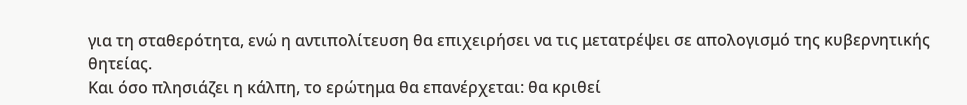για τη σταθερότητα, ενώ η αντιπολίτευση θα επιχειρήσει να τις μετατρέψει σε απολογισμό της κυβερνητικής θητείας.
Και όσο πλησιάζει η κάλπη, το ερώτημα θα επανέρχεται: θα κριθεί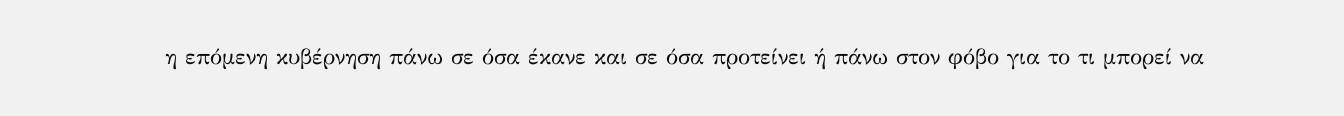η επόμενη κυβέρνηση πάνω σε όσα έκανε και σε όσα προτείνει ή πάνω στον φόβο για το τι μπορεί να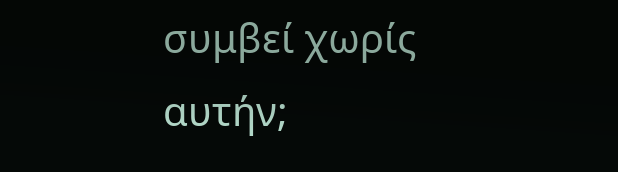συμβεί χωρίς αυτήν;